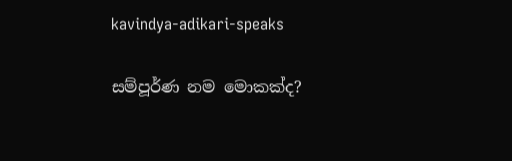kavindya-adikari-speaks

සම්පූර්ණ නම මොකක්ද?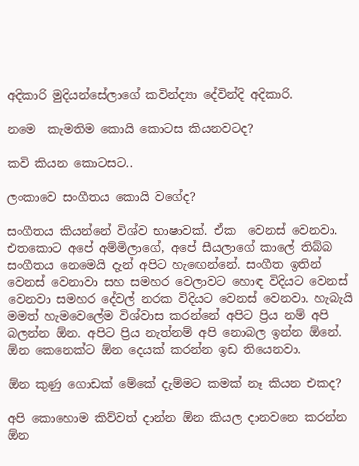අදිකාරි මුදියන්සේලාගේ කවින්ද්‍යා දේවින්දි අදිකාරි.

නමෙ  කැමතිම කොයි කොටස කියනවටද?

කවි කියන කොටසට..

ලංකාවෙ සංගීතය කොයි වගේද?

සංගීතය කියන්නේ විශ්ව භාෂාවක්. ඒක  වෙනස් වෙනවා. එතකොට අපේ අම්මිලාගේ, අපේ සීයලාගේ කාලේ තිබ්බ සංගීතය නෙමෙයි දැන් අපිට හැඟෙන්නේ. සංගීත ඉතින් වෙනස් වෙනාවා සහ සමහර වෙලාවට හොඳ විදියට වෙනස් වෙනවා සමහර දේවල් නරක විදියට වෙනස් වෙනවා. හැබැයි මමත් හැමවෙලේම විශ්වාස කරන්නේ අපිට ප්‍රිය නම් අපි බලන්න ඕන. අපිට ප්‍රිය නැත්නම් අපි නොබල ඉන්න ඕනේ. ඕන කෙනෙක්ට ඕන දෙයක් කරන්න ඉඩ තියෙනවා.

ඕන කුණු ගොඩක් මේකේ දැම්මට කමක් නෑ කියන එකද?

අපි කොහොම කිව්වත් දාන්න ඕන කියල දානවනෙ කරන්න ඕන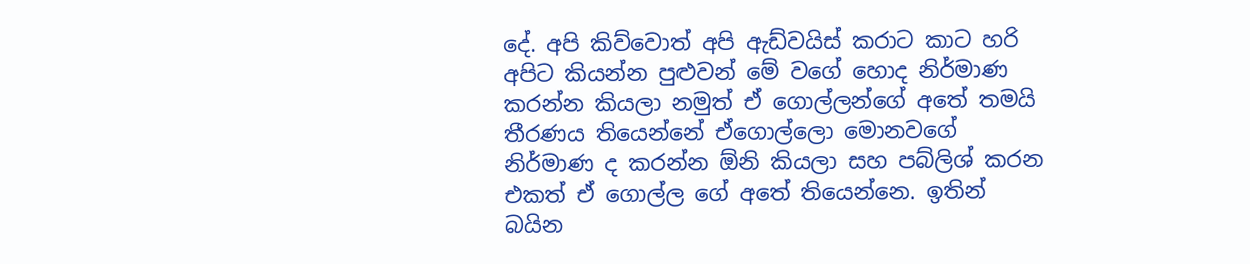දේ. අපි කිව්වොත් අපි ඇඩ්වයිස් කරාට කාට හරි අපිට කියන්න පුළුවන් මේ වගේ හොද නිර්මාණ කරන්න කියලා නමුත් ඒ ගොල්ලන්ගේ අතේ තමයි තීරණය තියෙන්නේ ඒගොල්ලො මොනවගේ නිර්මාණ ද කරන්න ඕනි කියලා සහ පබ්ලිශ් කරන එකත් ඒ ගොල්ල ගේ අතේ තියෙන්නෙ. ඉතින් බයින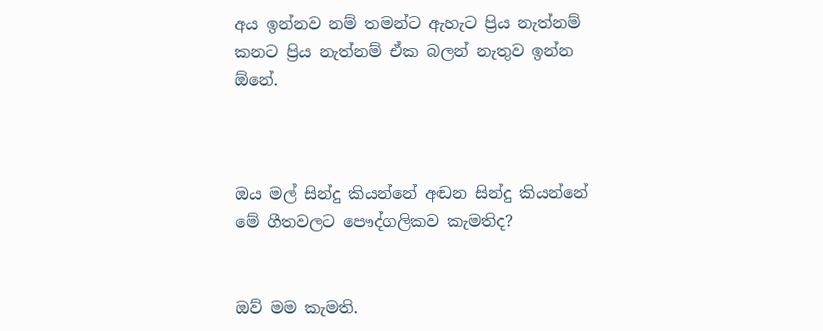අය ඉන්නව නම් තමන්ට ඇහැට ප්‍රිය නැත්නම් කනට ප්‍රිය නැත්නම් ඒක බලන් නැතුව ඉන්න ඕනේ.



ඔය මල් සින්දු කියන්නේ අඬන සින්දු කියන්නේ මේ ගීතවලට පෞද්ගලිකව කැමතිද?


ඔව් මම කැමති.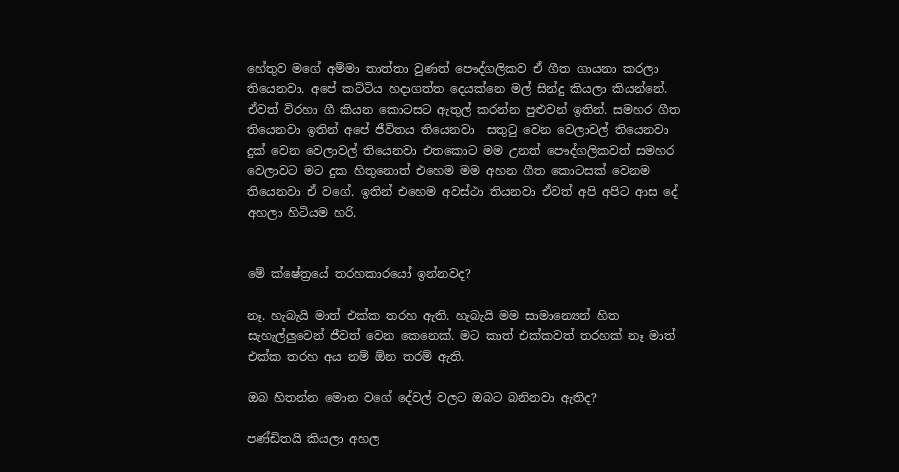හේතුව මගේ අම්මා තාත්තා වුණත් පෞද්ගලිකව ඒ ගීත ගායනා කරලා තියෙනවා. අපේ කට්ටිය හදාගත්ත දෙයක්නෙ මල් සින්දු කියලා කියන්නේ. ඒවත් විරහා ගී කියන කොටසට ඇතුල් කරන්න පුළුවන් ඉතින්. සමහර ගීත තියෙනවා ඉතින් අපේ ජීවිතය තියෙනවා  සතුටු වෙන වෙලාවල් තියෙනවා දුක් වෙන වෙලාවල් තියෙනවා එතකොට මම උනත් පෞද්ගලිකවත් සමහර වෙලාවට මට දුක හිතුනොත් එහෙම මම අහන ගීත කොටසක් වෙනම තියෙනවා ඒ වගේ. ඉතින් එහෙම අවස්ථා තියනවා ඒවත් අපි අපිට ආස දේ අහලා හිටියම හරි.


මේ ක්ෂේත්‍රයේ තරහකාරයෝ ඉන්නවද?

නෑ. හැබැයි මාත් එක්ක තරහ ඇති. හැබැයි මම සාමාන්‍යෙන් හිත සැහැල්ලුවෙන් ජීවත් වෙන කෙනෙක්. මට කාත් එක්කවත් තරහක් නෑ මාත් එක්ක තරහ අය නම් ඕන තරම් ඇති.

ඔබ හිතන්න මොන වගේ දේවල් වලට ඔබට බනිනවා ඇතිද?

පණ්ඩිතයි කියලා අහල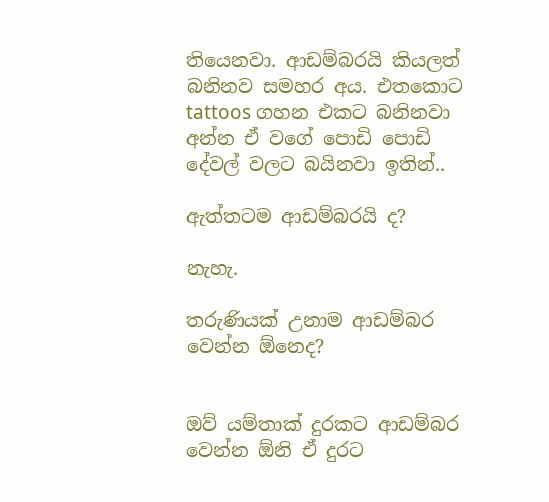තියෙනවා. ආඩම්බරයි කියලත් බනිනව සමහර අය. එතකොට tattoos ගහන එකට බනිනවා අන්න ඒ වගේ පොඩි පොඩි දේවල් වලට බයිනවා ඉතින්..

ඇත්තටම ආඩම්බරයි ද?

නැහැ.

තරුණියක් උනාම ආඩම්බර වෙන්න ඕනෙද?


ඔව් යම්තාක් දුරකට ආඩම්බර වෙන්න ඕනි ඒ දුරට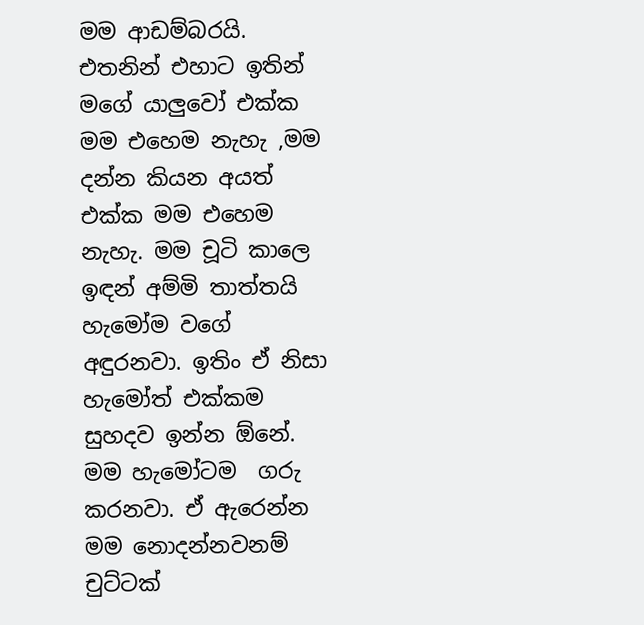මම ආඩම්බරයි. එතනින් එහාට ඉතින් මගේ යාලුවෝ එක්ක මම එහෙම නැහැ ,මම දන්න කියන අයත් එක්ක මම එහෙම නැහැ. මම චූටි කාලෙ ඉඳන් අම්මි තාත්තයි හැමෝම වගේ අඳුරනවා. ඉතිං ඒ නිසා හැමෝත් එක්කම සුහදව ඉන්න ඕනේ. මම හැමෝටම  ගරු කරනවා. ඒ ඇරෙන්න මම නොදන්නවනම් චුට්ටක්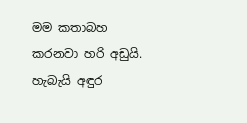මම කතාබහ කරනවා හරි අඩුයි. හැබැයි අඳුර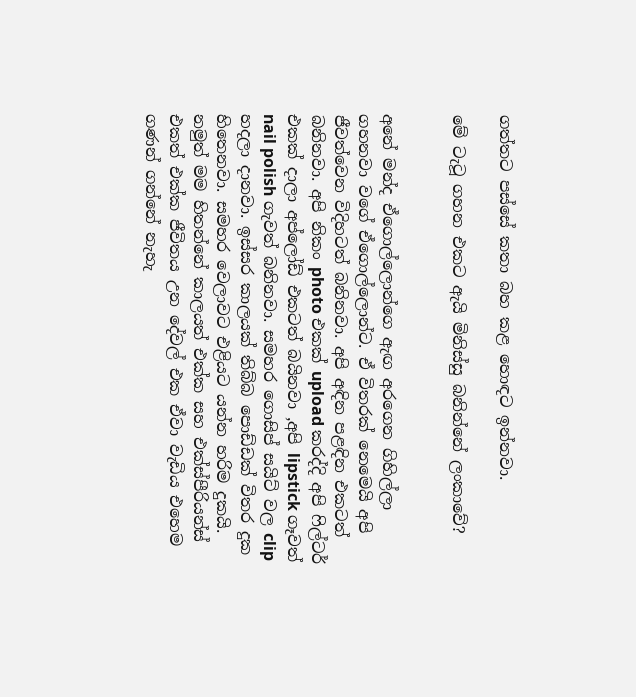ගත්තට පස්සේ කතා බහ කළ හොඳට ඉන්නවා.

මේ ටැටූ ගහන එකට ඇයි මිනිස්සු බනින්නේ ලංකාවේ?


අනේ මන්ද ඒගොල්ලොන්ගෙ ඇඟ අරගෙන ගිහිල්ලා ගහනවා වගේ ඒගොල්ලොන්ට. ඒ විතරක් නෙමෙයි අපි ජීවත්වෙන විදිහටත් බනිනවා. අපි අඳින පළඳින එකටත් බනිනවා. අපි නිකං photo එකක් upload කරද්දි අපි ෆිල්ටර් එකක් දාලා අප්ලෝඩ් එකටත් බයිනවා ,අපි lipstick ගෑවත් nail polish ගැවත් බනිනවා. සමහර ගොසිප් සයිට් වල clip හදලා දානවා. ඉස්සර කාලයක් තිබ්බ පොඩ්ඩක් විතර දුක හිතෙනවා. සමහර වෙලාවට එළියට යන්න හරිම දුකයි. නමුත් මම හිතන්නේ කාලයත් එක්ක සහ එක්ස්පීරියන්ස් එකත් එක්ක ජීවිතය උන දේවල් එක ඒවා වැඩිය එහෙම ගණන් ගන්නේ නැහැ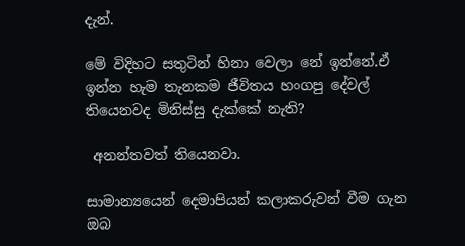දැන්.

මේ විදිහට සතුටින් හිනා වෙලා නේ ඉන්නේ.ඒ  ඉන්න හැම තැනකම ජීවිතය හංගපු දේවල් තියෙනවද මිනිස්සු දැක්කේ නැති?

 අනන්තවත් තියෙනවා.

සාමාන්‍යයෙන් දෙමාපියන් කලාකරුවන් වීම ගැන ඔබ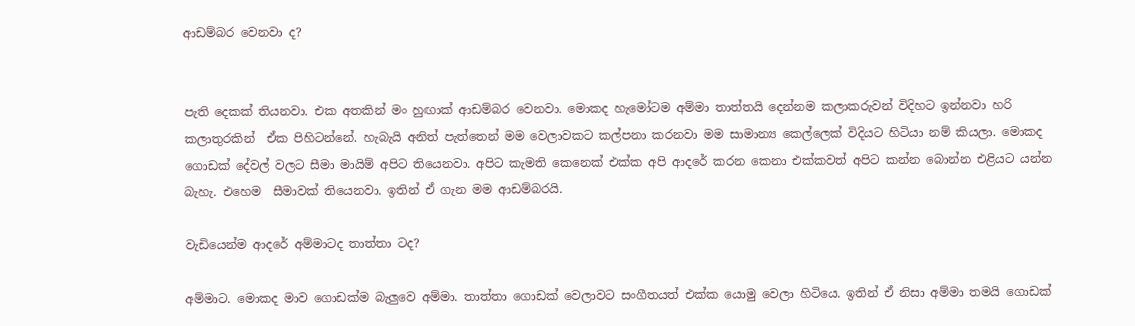ආඩම්බර වෙනවා ද?


පැති දෙකක් තියනවා. එක අතකින් මං හුඟාක් ආඩම්බර වෙනවා. මොකද හැමෝටම අම්මා තාත්තයි දෙන්නම කලාකරුවන් විදිහට ඉන්නවා හරි කලාතුරකින්  ඒක පිහිටන්නේ. හැබැයි අනිත් පැත්තෙන් මම වෙලාවකට කල්පනා කරනවා මම සාමාන්‍ය කෙල්ලෙක් විදියට හිටියා නම් කියලා. මොකද ගොඩක් දේවල් වලට සීමා මායිම් අපිට තියෙනවා. අපිට කැමති කෙනෙක් එක්ක අපි ආදරේ කරන කෙනා එක්කවත් අපිට කන්න බොන්න එළියට යන්න බැහැ. එහෙම  සීමාවක් තියෙනවා. ඉතින් ඒ ගැන මම ආඩම්බරයි.

වැඩියෙන්ම ආදරේ අම්මාටද තාත්තා ටද?

අම්මාට. මොකද මාව ගොඩක්ම බැලුවෙ අම්මා. තාත්තා ගොඩක් වෙලාවට සංගීතයත් එක්ක යොමු වෙලා හිටියෙ. ඉතින් ඒ නිසා අම්මා තමයි ගොඩක්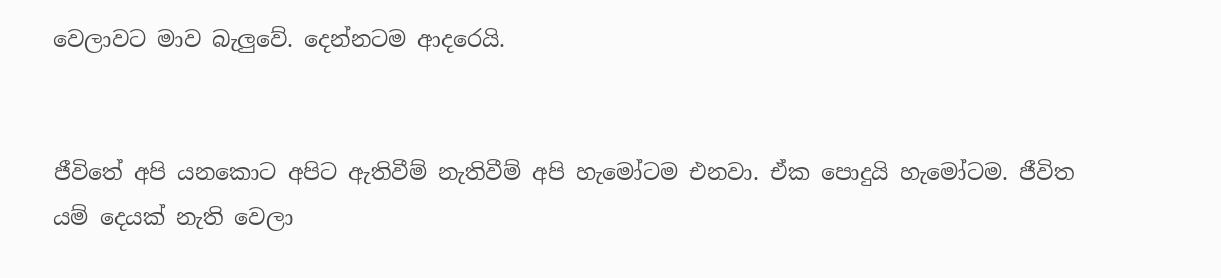වෙලාවට මාව බැලුවේ. දෙන්නටම ආදරෙයි.


ජීවිතේ අපි යනකොට අපිට ඇතිවීම් නැතිවීම් අපි හැමෝටම එනවා. ඒක පොදුයි හැමෝටම. ජීවිත යම් දෙයක් නැති වෙලා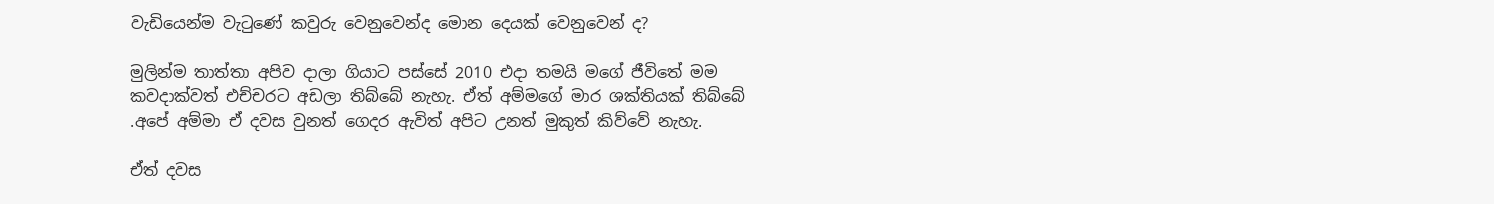වැඩියෙන්ම වැටුණේ කවුරු වෙනුවෙන්ද මොන දෙයක් වෙනුවෙන් ද?

මුලින්ම තාත්තා අපිව දාලා ගියාට පස්සේ 2010 එදා තමයි මගේ ජීවිතේ මම කවදාක්වත් එච්චරට අඩලා තිබ්බේ නැහැ. ඒත් අම්මගේ මාර ශක්තියක් තිබ්බේ .අපේ අම්මා ඒ දවස වුනත් ගෙදර ඇවිත් අපිට උනත් මුකුත් කිව්වේ නැහැ.

ඒත් දවස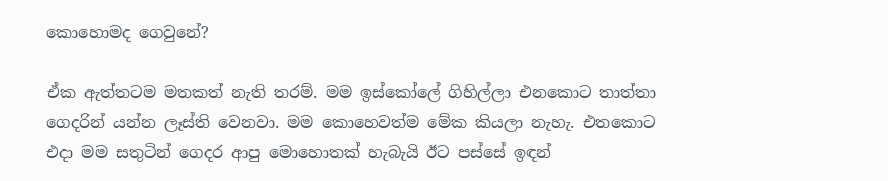කොහොමද ගෙවුනේ?

ඒක ඇත්තටම මතකත් නැති තරම්. මම ඉස්කෝලේ ගිහිල්ලා එනකොට තාත්තා ගෙදරින් යන්න ලෑස්ති වෙනවා. මම කොහෙවත්ම මේක කියලා නැහැ. එතකොට එදා මම සතුටින් ගෙදර ආපු මොහොතක් හැබැයි ඊට පස්සේ ඉඳන්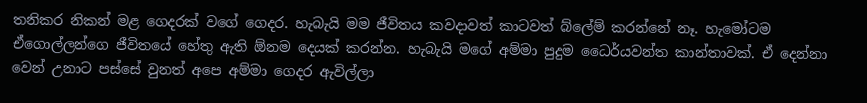තනිකර නිකන් මළ ගෙදරක් වගේ ගෙදර. හැබැයි මම ජීවිතය කවදාවත් කාටවත් බ්ලේම් කරන්නේ නෑ. හැමෝටම ඒගොල්ලන්ගෙ ජීවිතයේ හේතු ඇති ඕනම දෙයක් කරන්න. හැබැයි මගේ අම්මා පුදුම ධෛර්යවන්ත කාන්තාවක්. ඒ දෙන්නා වෙන් උනාට පස්සේ වුනත් අපෙ අම්මා ගෙදර ඇවිල්ලා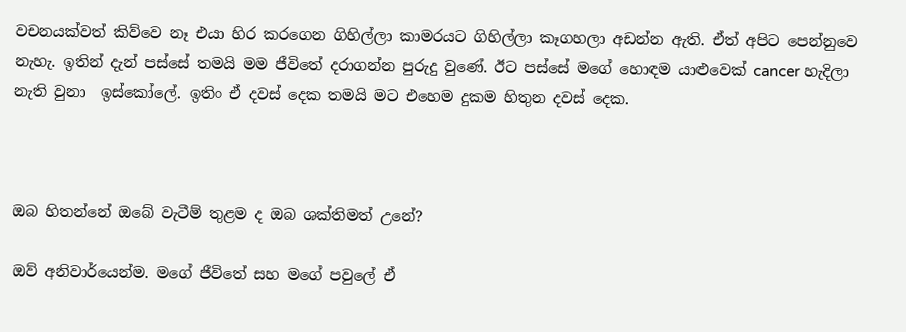වචනයක්වත් කිව්වෙ නෑ එයා හිර කරගෙන ගිහිල්ලා කාමරයට ගිහිල්ලා කෑගහලා අඩන්න ඇති. ඒත් අපිට පෙන්නුවෙ නැහැ. ඉතින් දැන් පස්සේ තමයි මම ජීවිතේ දරාගන්න පුරුදු වුණේ. ඊට පස්සේ මගේ හොඳම යාළුවෙක් cancer හැදිලා නැති වුනා  ඉස්කෝලේ. ඉතිං ඒ දවස් දෙක තමයි මට එහෙම දුකම හිතුන දවස් දෙක.



ඔබ හිතන්නේ ඔබේ වැටීම් තුළම ද ඔබ ශක්තිමත් උනේ?

ඔව් අනිවාර්යෙන්ම. මගේ ජීවිතේ සහ මගේ පවුලේ ඒ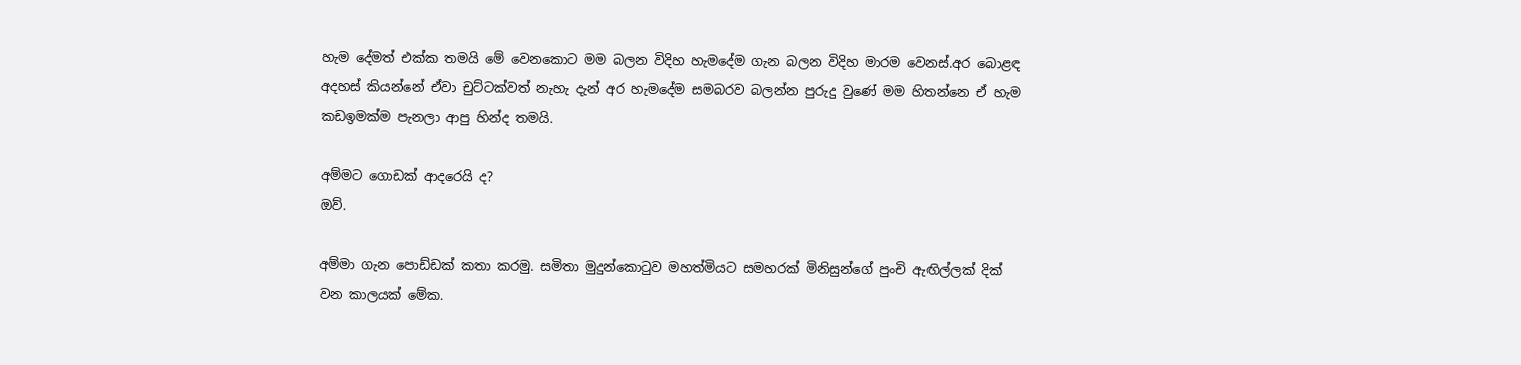හැම දේමත් එක්ක තමයි මේ වෙනකොට මම බලන විදිහ හැමදේම ගැන බලන විදිහ මාරම වෙනස්.අර බොළඳ අදහස් කියන්නේ ඒවා චුට්ටක්වත් නැහැ දැන් අර හැමදේම සමබරව බලන්න පුරුදු වුණේ මම හිතන්නෙ ඒ හැම කඩඉමක්ම පැනලා ආපු හින්ද තමයි.

අම්මට ගොඩක් ආදරෙයි ද?
ඔව්.

අම්මා ගැන පොඩ්ඩක් කතා කරමු. සමිතා මුදුන්කොටුව මහත්මියට සමහරක් මිනිසුන්ගේ පුංචි ඇඟිල්ලක් දික් වන කාලයක් මේක.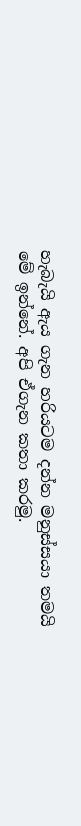හැබැයි ඇය ගැන හරියටම දන්න මනුස්සයා තමයි මේ ඉන්නේ. අපි ඒගැන කතා කරමු.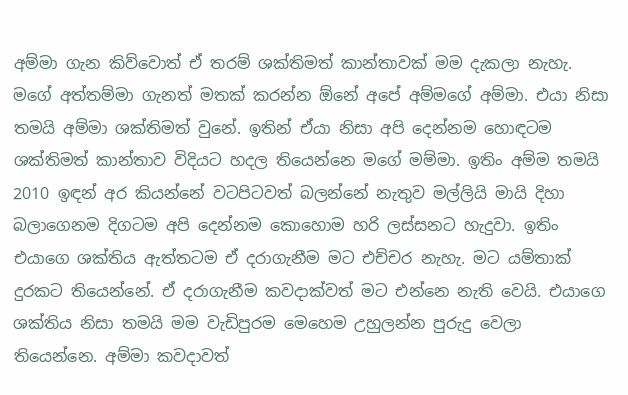අම්මා ගැන කිව්වොත් ඒ තරම් ශක්තිමත් කාන්තාවක් මම දැකලා නැහැ. මගේ අත්තම්මා ගැනත් මතක් කරන්න ඕනේ අපේ අම්මගේ අම්මා. එයා නිසා තමයි අම්මා ශක්තිමත් වුනේ. ඉතින් ඒයා නිසා අපි දෙන්නම හොඳටම ශක්තිමත් කාන්තාව විදියට හදල තියෙන්නෙ මගේ මම්මා. ඉතිං අම්ම තමයි 2010 ඉඳන් අර කියන්නේ වටපිටවත් බලන්නේ නැතුව මල්ලියි මායි දිහා බලාගෙනම දිගටම අපි දෙන්නම කොහොම හරි ලස්සනට හැදුවා. ඉතිං එයාගෙ ශක්තිය ඇත්තටම ඒ දරාගැනීම මට එච්චර නැහැ. මට යම්තාක් දුරකට තියෙන්නේ. ඒ දරාගැනීම කවදාක්වත් මට එන්නෙ නැති වෙයි. එයාගෙ ශක්තිය නිසා තමයි මම වැඩිපුරම මෙහෙම උහුලන්න පුරුදු වෙලා තියෙන්නෙ. අම්මා කවදාවත්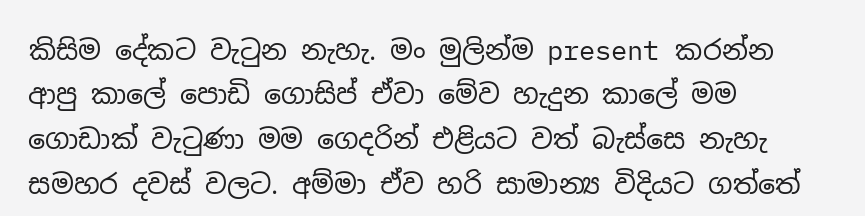කිසිම දේකට වැටුන නැහැ. මං මුලින්ම present කරන්න ආපු කාලේ පොඩි ගොසිප් ඒවා මේව හැදුන කාලේ මම ගොඩාක් වැටුණා මම ගෙදරින් එළියට වත් බැස්සෙ නැහැ සමහර දවස් වලට. අම්මා ඒව හරි සාමාන්‍ය විදියට ගත්තේ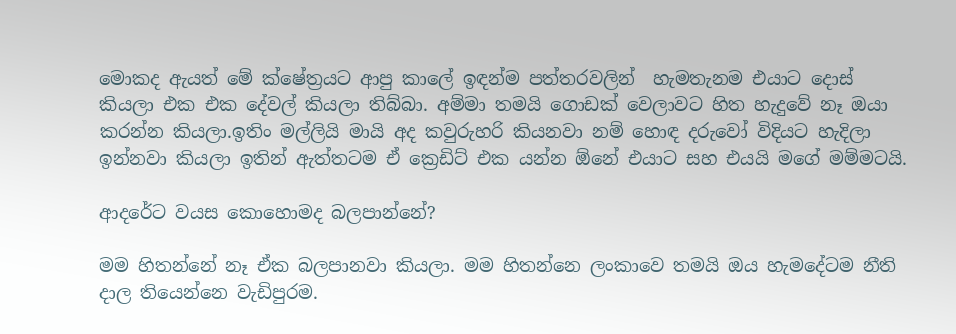මොකද ඇයත් මේ ක්ෂේත්‍රයට ආපු කාලේ ඉඳන්ම පත්තරවලින්  හැමතැනම එයාට දොස් කියලා එක එක දේවල් කියලා තිබ්බා. අම්මා තමයි ගොඩක් වෙලාවට හිත හැදුවේ නෑ ඔයා කරන්න කියලා.ඉතිං මල්ලියි මායි අද කවුරුහරි කියනවා නම් හොඳ දරුවෝ විදියට හැදිලා ඉන්නවා කියලා ඉතින් ඇත්තටම ඒ ක්‍රෙඩිට් එක යන්න ඕනේ එයාට සහ එයයි මගේ මම්මටයි.

ආදරේට වයස කොහොමද බලපාන්නේ?

මම හිතන්නේ නෑ ඒක බලපානවා කියලා. මම හිතන්නෙ ලංකාවෙ තමයි ඔය හැමදේටම නීති දාල තියෙන්නෙ වැඩිපුරම.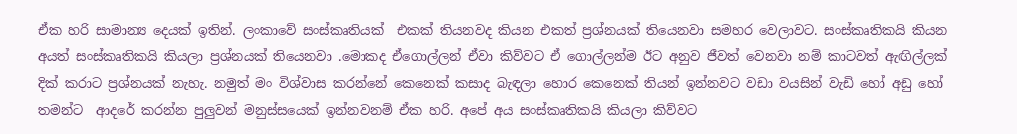ඒක හරි සාමාන්‍ය දෙයක් ඉතින්. ලංකාවේ සංස්කෘතියක්  එකක් තියනවද කියන එකත් ප්‍රශ්නයක් තියෙනවා සමහර වෙලාවට. සංස්කෘතිකයි කියන අයත් සංස්කෘතිකයි කියලා ප්‍රශ්නයක් තියෙනවා .මොකද ඒගොල්ලන් ඒවා කිව්වට ඒ ගොල්ලන්ම ඊට අනුව ජීවත් වෙනවා නම් කාටවත් ඇඟිල්ලක් දික් කරාට ප්‍රශ්නයක් නැහැ. නමුත් මං විශ්වාස කරන්නේ කෙනෙක් කසාද බැඳලා හොර කෙනෙක් තියන් ඉන්නවට වඩා වයසින් වැඩි හෝ අඩු හෝ තමන්ට  ආදරේ කරන්න පුලුවන් මනුස්සයෙක් ඉන්නවනම් ඒක හරි. අපේ අය සංස්කෘතිකයි කියලා කිව්වට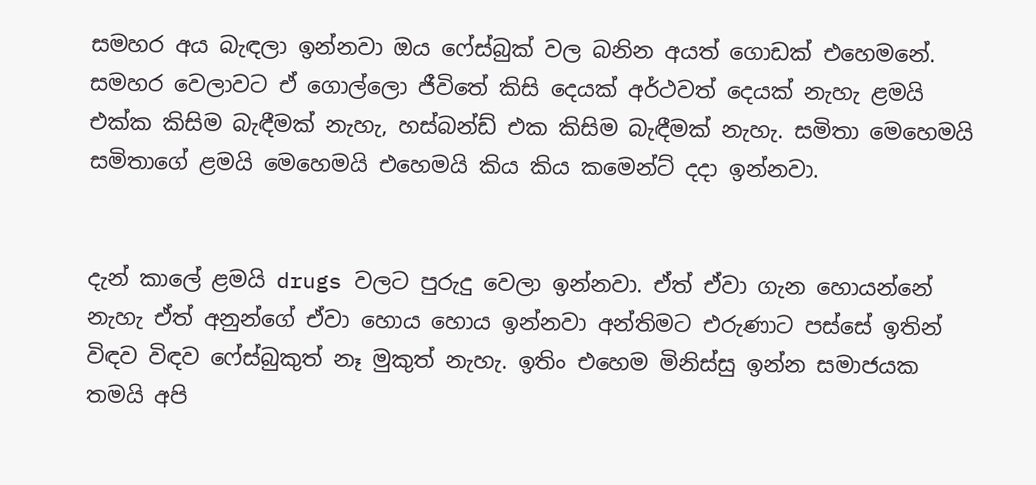සමහර අය බැඳලා ඉන්නවා ඔය ෆේස්බුක් වල බනින අයත් ගොඩක් එහෙමනේ. සමහර වෙලාවට ඒ ගොල්ලො ජීවිතේ කිසි දෙයක් අර්ථවත් දෙයක් නැහැ ළමයි එක්ක කිසිම බැඳීමක් නැහැ, හස්බන්ඩ් එක කිසිම බැඳීමක් නැහැ. සමිතා මෙහෙමයි සමිතාගේ ළමයි මෙහෙමයි එහෙමයි කිය කිය කමෙන්ට් දදා ඉන්නවා.


දැන් කාලේ ළමයි drugs වලට පුරුදු වෙලා ඉන්නවා. ඒත් ඒවා ගැන හොයන්නේ නැහැ ඒත් අනුන්ගේ ඒවා හොය හොය ඉන්නවා අන්තිමට එරුණාට පස්සේ ඉතින් විඳව විඳව ෆේස්බුකුත් නෑ මුකුත් නැහැ. ඉතිං එහෙම මිනිස්සු ඉන්න සමාජයක තමයි අපි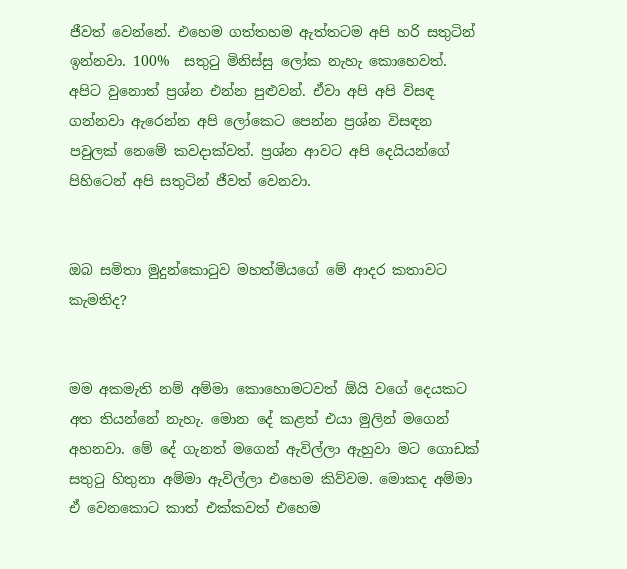ජීවත් වෙන්නේ. එහෙම ගත්තහම ඇත්තටම අපි හරි සතුටින් ඉන්නවා. 100%  සතුටු මිනිස්සු ලෝක නැහැ කොහෙවත්. අපිට වුනොත් ප්‍රශ්න එන්න පුළුවන්. ඒවා අපි අපි විසඳ ගන්නවා ඇරෙන්න අපි ලෝකෙට පෙන්න ප්‍රශ්න විසඳන පවුලක් නෙමේ කවදාක්වත්. ප්‍රශ්න ආවට අපි දෙයියන්ගේ පිහිටෙන් අපි සතුටින් ජීවත් වෙනවා.


ඔබ සමිතා මුදුන්කොටුව මහත්මියගේ මේ ආදර කතාවට කැමතිද?


මම අකමැති නම් අම්මා කොහොමටවත් ඕයි වගේ දෙයකට අත තියන්නේ නැහැ. මොන දේ කළත් එයා මුලින් මගෙන් අහනවා. මේ දේ ගැනත් මගෙන් ඇවිල්ලා ඇහුවා මට ගොඩක් සතුටු හිතුනා අම්මා ඇවිල්ලා එහෙම කිව්වම. මොකද අම්මා ඒ වෙනකොට කාත් එක්කවත් එහෙම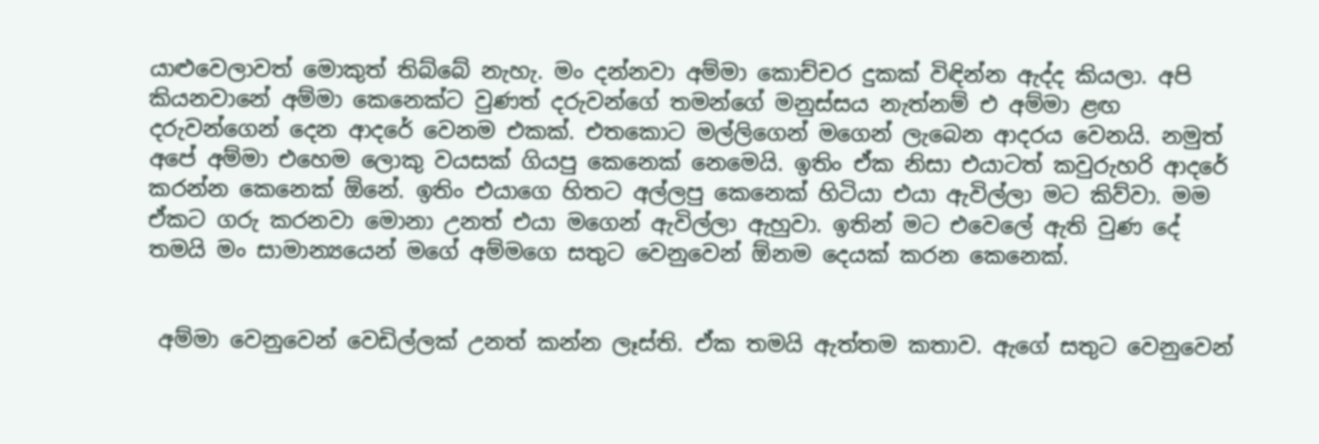යාළුවෙලාවත් මොකුත් තිබ්බේ නැහැ. මං දන්නවා අම්මා කොච්චර දුකක් විඳින්න ඇද්ද කියලා. අපි කියනවානේ අම්මා කෙනෙක්ට වුණත් දරුවන්ගේ තමන්ගේ මනුස්සය නැත්නම් එ අම්මා ළඟ දරුවන්ගෙන් දෙන ආදරේ වෙනම එකක්. එතකොට මල්ලිගෙන් මගෙන් ලැබෙන ආදරය වෙනයි. නමුත් අපේ අම්මා එහෙම ලොකු වයසක් ගියපු කෙනෙක් නෙමෙයි. ඉතිං ඒක නිසා එයාටත් කවුරුහරි ආදරේ කරන්න කෙනෙක් ඕනේ. ඉතිං එයාගෙ හිතට අල්ලපු කෙනෙක් හිටියා එයා ඇවිල්ලා මට කිව්වා. මම ඒකට ගරු කරනවා මොනා උනත් එයා මගෙන් ඇවිල්ලා ඇහුවා. ඉතින් මට එවෙලේ ඇති වුණ දේ තමයි මං සාමාන්‍යයෙන් මගේ අම්මගෙ සතුට වෙනුවෙන් ඕනම දෙයක් කරන කෙනෙක්.


 අම්මා වෙනුවෙන් වෙඩිල්ලක් උනත් කන්න ලෑස්ති. ඒක තමයි ඇත්තම කතාව. ඇගේ සතුට වෙනුවෙන්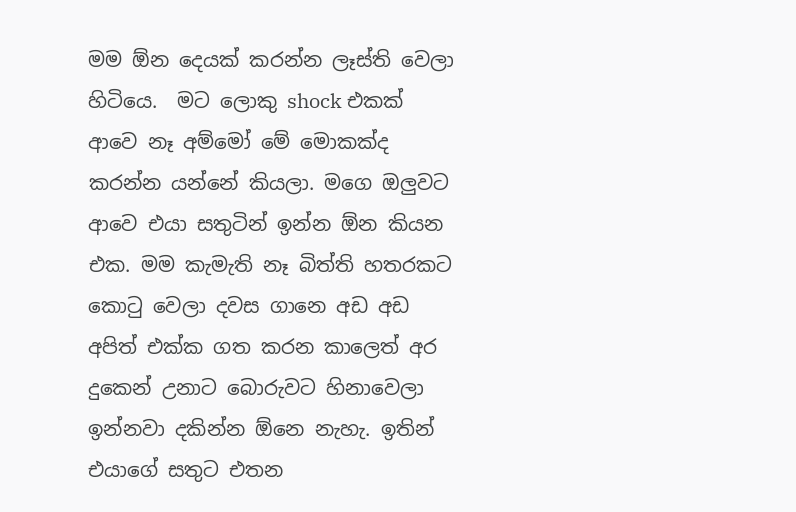මම ඕන දෙයක් කරන්න ලෑස්ති වෙලා හිටියෙ.  මට ලොකු shock එකක් ආවෙ නෑ අම්මෝ මේ මොකක්ද කරන්න යන්නේ කියලා. මගෙ ඔලුවට ආවෙ එයා සතුටින් ඉන්න ඕන කියන එක. මම කැමැති නෑ බිත්ති හතරකට කොටු වෙලා දවස ගානෙ අඩ අඩ අපිත් එක්ක ගත කරන කාලෙත් අර දුකෙන් උනාට බොරුවට හිනාවෙලා ඉන්නවා දකින්න ඕනෙ නැහැ. ඉතින් එයාගේ සතුට එතන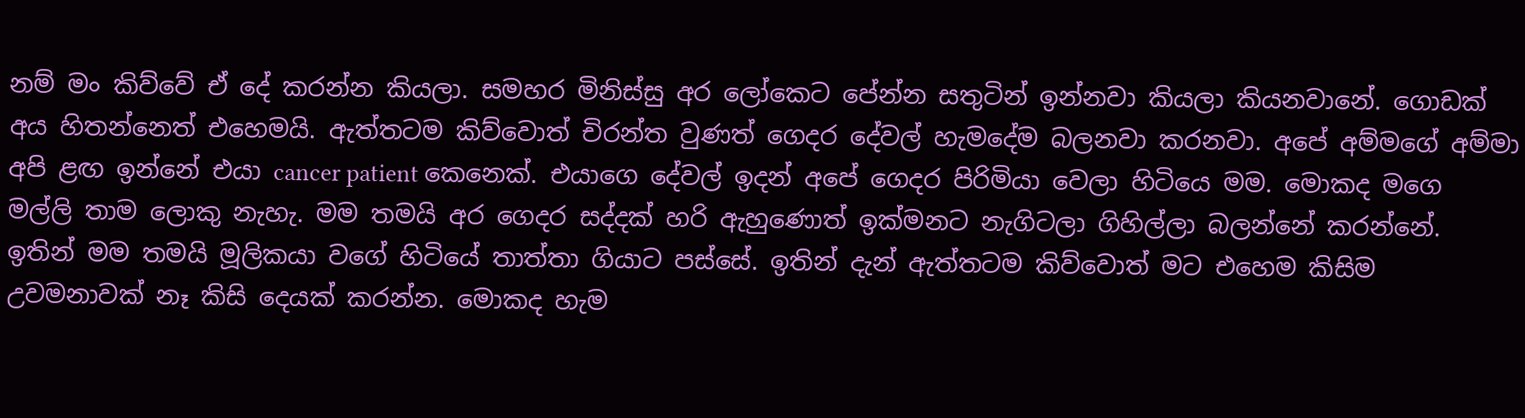නම් මං කිව්වේ ඒ දේ කරන්න කියලා. සමහර මිනිස්සු අර ලෝකෙට පේන්න සතුටින් ඉන්නවා කියලා කියනවානේ. ගොඩක් අය හිතන්නෙත් එහෙමයි. ඇත්තටම කිව්වොත් චිරන්ත වුණත් ගෙදර දේවල් හැමදේම බලනවා කරනවා. අපේ අම්මගේ අම්මා අපි ළඟ ඉන්නේ එයා cancer patient කෙනෙක්. එයාගෙ දේවල් ඉදන් අපේ ගෙදර පිරිමියා වෙලා හිටියෙ මම. මොකද මගෙ මල්ලි තාම ලොකු නැහැ. මම තමයි අර ගෙදර සද්දක් හරි ඇහුණොත් ඉක්මනට නැගිටලා ගිහිල්ලා බලන්නේ කරන්නේ. ඉතින් මම තමයි මූලිකයා වගේ හිටියේ තාත්තා ගියාට පස්සේ. ඉතින් දැන් ඇත්තටම කිව්වොත් මට එහෙම කිසිම උවමනාවක් නෑ කිසි දෙයක් කරන්න. මොකද හැම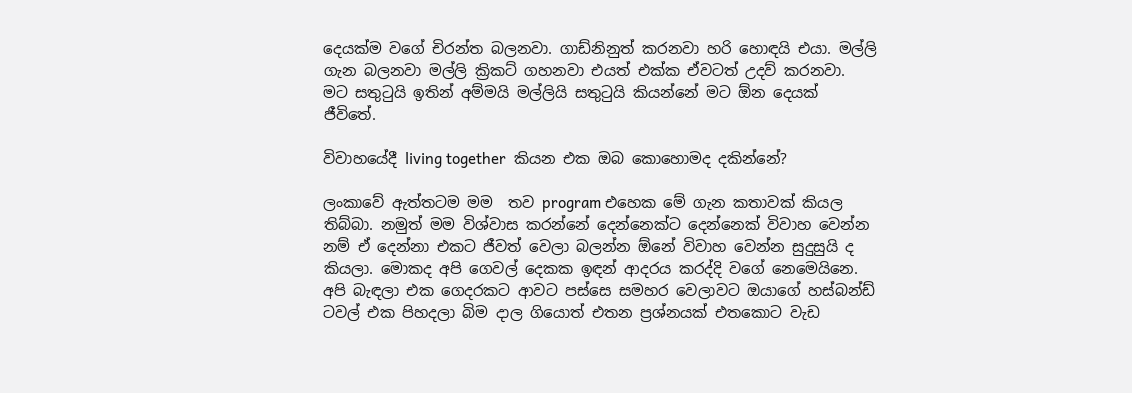දෙයක්ම වගේ චිරන්ත බලනවා. ගාඩ්නිනුත් කරනවා හරි හොඳයි එයා. මල්ලි ගැන බලනවා මල්ලි ක්‍රිකට් ගහනවා එයත් එක්ක ඒවටත් උදව් කරනවා. මට සතුටුයි ඉතින් අම්මයි මල්ලියි සතුටුයි කියන්නේ මට ඕන දෙයක් ජීවිතේ.

විවාහයේදී living together  කියන එක ඔබ කොහොමද දකින්නේ?

ලංකාවේ ඇත්තටම මම  තව program එහෙක මේ ගැන කතාවක් කියල තිබ්බා. නමුත් මම විශ්වාස කරන්නේ දෙන්නෙක්ට දෙන්නෙක් විවාහ වෙන්න නම් ඒ දෙන්නා එකට ජීවත් වෙලා බලන්න ඕනේ විවාහ වෙන්න සුදුසුයි ද කියලා. මොකද අපි ගෙවල් දෙකක ඉඳන් ආදරය කරද්දි වගේ නෙමෙයිනෙ. අපි බැඳලා එක ගෙදරකට ආවට පස්සෙ සමහර වෙලාවට ඔයාගේ හස්බන්ඩ් ටවල් එක පිහදලා බිම දාල ගියොත් එතන ප්‍රශ්නයක් එතකොට වැඩ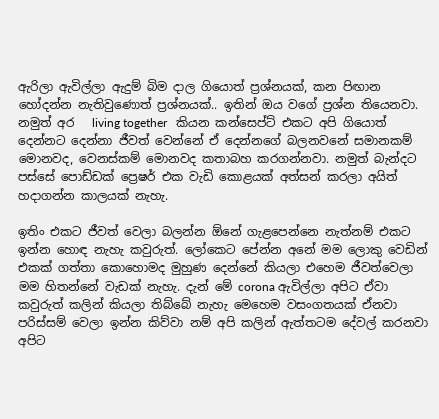ඇරිලා ඇවිල්ලා ඇදුම් බිම දාල ගියොත් ප්‍රශ්නයක්, කන පිඟාන හෝදන්න නැතිවුණොත් ප්‍රශ්නයක්.. ඉතින් ඔය වගේ ප්‍රශ්න තියෙනවා. නමුත් අර   living together   කියන කන්සෙප්ට් එකට අපි ගියොත් දෙන්නට දෙන්නා ජීවත් වෙන්නේ ඒ දෙන්නගේ බලනවනේ සමානකම් මොනවද, වෙනස්කම් මොනවද කතාබහ කරගන්නවා. නමුත් බැන්දට පස්සේ පොඩ්ඩක් ප්‍රෙෂර් එක වැඩි කොළයක් අත්සන් කරලා අයිත් හදාගන්න කාලයක් නැහැ.

ඉතිං එකට ජීවත් වෙලා බලන්න ඕනේ ගැළපෙන්නෙ නැත්නම් එකට ඉන්න හොඳ නැහැ කවුරුත්. ලෝකෙට පේන්න අනේ මම ලොකු වෙඩින් එකක් ගත්තා කොහොමද මුහුණ දෙන්නේ කියලා එහෙම ජීවත්වෙලා මම හිතන්නේ වැඩක් නැහැ. දැන් මේ corona ඇවිල්ලා අපිට ඒවා කවුරුත් කලින් කියලා තිබ්බේ නැහැ මෙහෙම වසංගතයක් ඒනවා පරිස්සම් වෙලා ඉන්න කිව්වා නම් අපි කලින් ඇත්තටම දේවල් කරනවා අපිට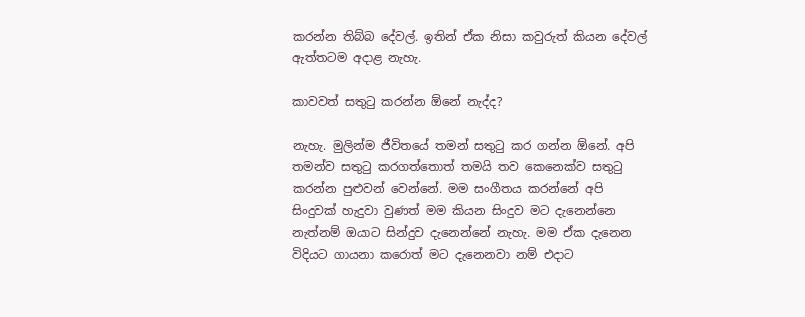කරන්න තිබ්බ දේවල්. ඉතින් ඒක නිසා කවුරුත් කියන දේවල් ඇත්තටම අදාළ නැහැ.

කාවවත් සතුටු කරන්න ඕනේ නැද්ද?

නැහැ. මුලින්ම ජීවිතයේ තමන් සතුටු කර ගන්න ඕනේ. අපි තමන්ව සතුටු කරගත්තොත් තමයි තව කෙනෙක්ව සතුටු කරන්න පුළුවන් වෙන්නේ. මම සංගීතය කරන්නේ අපි සිංදුවක් හැදුවා වුණත් මම කියන සිංදුව මට දැනෙන්නෙ නැත්නම් ඔයාට සින්දුව දැනෙන්නේ නැහැ. මම ඒක දැනෙන විදියට ගායනා කරොත් මට දැනෙනවා නම් එදාට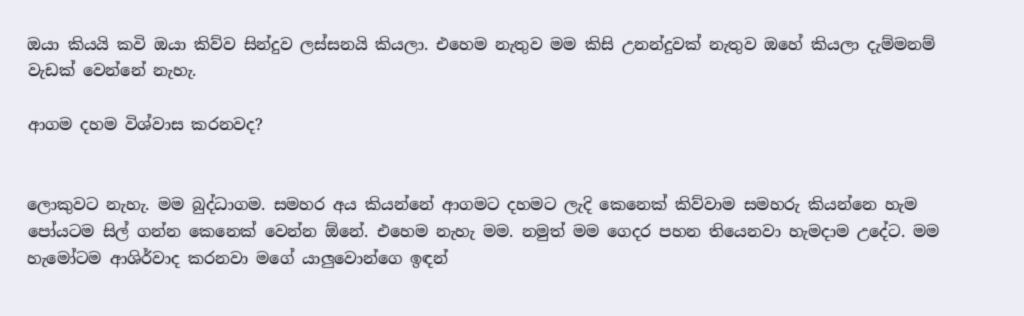ඔයා කියයි කවි ඔයා කිව්ව සින්දුව ලස්සනයි කියලා. එහෙම නැතුව මම කිසි උනන්දුවක් නැතුව ඔහේ කියලා දැම්මනම් වැඩක් වෙන්නේ නැහැ.

ආගම දහම විශ්වාස කරනවද?


ලොකුවට නැහැ. මම බුද්ධාගම. සමහර අය කියන්නේ ආගමට දහමට ලැදි කෙනෙක් කිව්වාම සමහරු කියන්නෙ හැම පෝයටම සිල් ගන්න කෙනෙක් වෙන්න ඕනේ. එහෙම නැහැ මම. නමුත් මම ගෙදර පහන තියෙනවා හැමදාම උදේට. මම හැමෝටම ආශිර්වාද කරනවා මගේ යාලුවොන්ගෙ ඉඳන්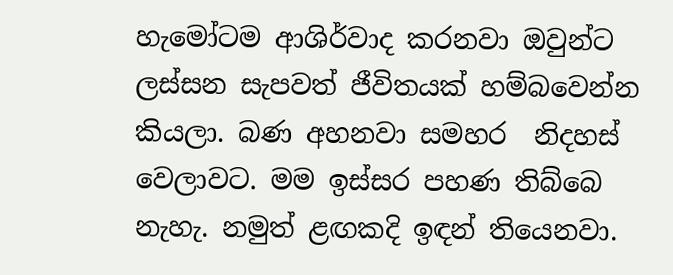හැමෝටම ආශිර්වාද කරනවා ඔවුන්ට ලස්සන සැපවත් ජීවිතයක් හම්බවෙන්න කියලා. බණ අහනවා සමහර  නිදහස් වෙලාවට. මම ඉස්සර පහණ තිබ්බෙ නැහැ. නමුත් ළඟකදි ඉඳන් තියෙනවා.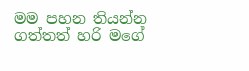මම පහන තියන්න ගත්තත් හරි මගේ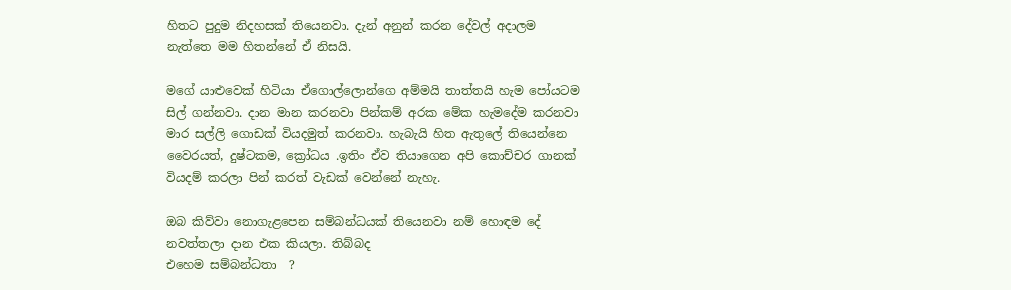හිතට පුදුම නිදහසක් තියෙනවා. දැන් අනුන් කරන දේවල් අදාලම නැත්තෙ මම හිතන්නේ ඒ නිසයි.

මගේ යාළුවෙක් හිටියා ඒගොල්ලොන්ගෙ අම්මයි තාත්තයි හැම පෝයටම සිල් ගන්නවා. දාන මාන කරනවා පින්කම් අරක මේක හැමදේම කරනවා මාර සල්ලි ගොඩක් වියදමුත් කරනවා. හැබැයි හිත ඇතුලේ තියෙන්නෙ වෛරයත්, දුෂ්ටකම, ක්‍රෝධය .ඉතිං ඒව තියාගෙන අපි කොච්චර ගානක් වියදම් කරලා පින් කරත් වැඩක් වෙන්නේ නැහැ.

ඔබ කිව්වා නොගැළපෙන සම්බන්ධයක් තියෙනවා නම් හොඳම දේ නවත්තලා දාන එක කියලා. තිබ්බද
එහෙම සම්බන්ධතා  ?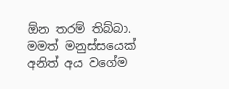ඕන තරම් තිබ්බා. මමත් මනුස්සයෙක් අනිත් අය වගේම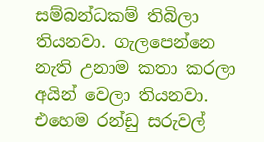සම්බන්ධකම් තිබිලා තියනවා. ගැලපෙන්නෙ නැති උනාම කතා කරලා අයින් වෙලා තියනවා.  එහෙම රන්ඩු සරුවල්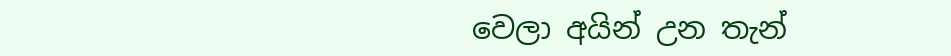වෙලා අයින් උන තැන්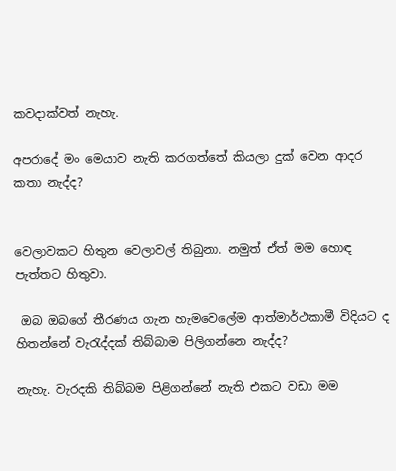කවදාක්වත් නැහැ.

අපරාදේ මං මෙයාව නැති කරගත්තේ කියලා දුක් වෙන ආදර කතා නැද්ද?


වෙලාවකට හිතුන වෙලාවල් තිබුනා. නමුත් ඒත් මම හොඳ පැත්තට හිතුවා.

 ඔබ ඔබගේ තීරණය ගැන හැමවෙලේම ආත්මාර්ථකාමී විදියට ද හිතන්නේ වැරැද්දක් තිබ්බාම පිලිගන්නෙ නැද්ද?

නැහැ. වැරදකි තිබ්බම පිළිගන්නේ නැති එකට වඩා මම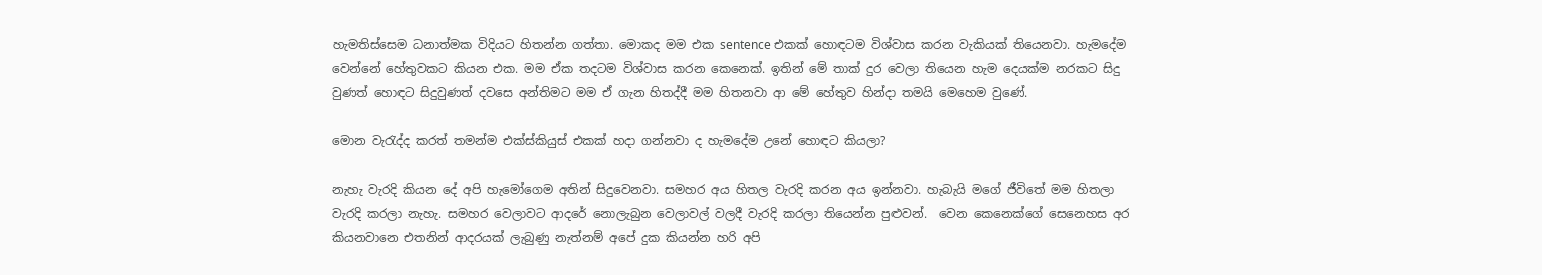හැමතිස්සෙම ධනාත්මක විදියට හිතන්න ගත්තා. මොකද මම එක sentence එකක් හොඳටම විශ්වාස කරන වැකියක් තියෙනවා. හැමදේම වෙන්නේ හේතුවකට කියන එක. මම ඒක තදටම විශ්වාස කරන කෙනෙක්. ඉතින් මේ තාක් දුර වෙලා තියෙන හැම දෙයක්ම නරකට සිදු වුණත් හොඳට සිදුවුණත් දවසෙ අන්තිමට මම ඒ ගැන හිතද්දී මම හිතනවා ආ මේ හේතුව හින්දා තමයි මෙහෙම වුණේ.

මොන වැරැද්ද කරත් තමන්ම එක්ස්කියුස් එකක් හදා ගන්නවා ද හැමදේම උනේ හොඳට කියලා?

නැහැ වැරදි කියන දේ අපි හැමෝගෙම අතින් සිදුවෙනවා. සමහර අය හිතල වැරදි කරන අය ඉන්නවා. හැබැයි මගේ ජීවිතේ මම හිතලා වැරදි කරලා නැහැ. සමහර වෙලාවට ආදරේ නොලැබුන වෙලාවල් වලදී වැරදි කරලා තියෙන්න පුළුවන්.  වෙන කෙනෙක්ගේ සෙනෙහස අර කියනවානෙ එතනින් ආදරයක් ලැබුණු නැත්නම් අපේ දුක කියන්න හරි අපි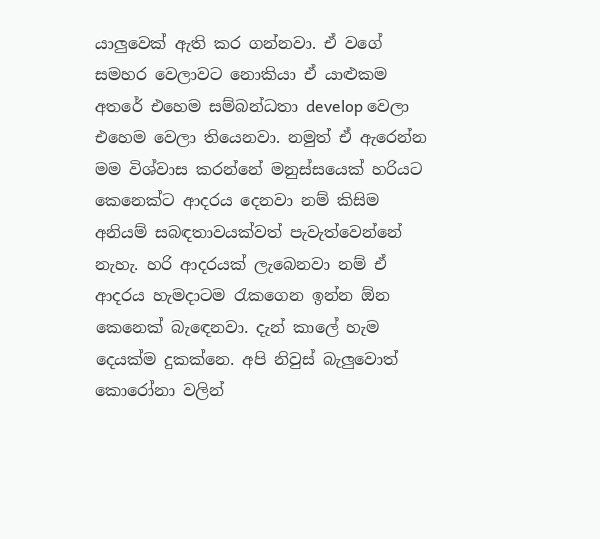යාලුවෙක් ඇති කර ගන්නවා. ඒ වගේ සමහර වෙලාවට නොකියා ඒ යාළුකම අතරේ එහෙම සම්බන්ධතා develop වෙලා එහෙම වෙලා තියෙනවා. නමුත් ඒ ඇරෙන්න මම විශ්වාස කරන්නේ මනුස්සයෙක් හරියට කෙනෙක්ට ආදරය දෙනවා නම් කිසිම අනියම් සබඳතාවයක්වත් පැවැත්වෙන්නේ නැහැ. හරි ආදරයක් ලැබෙනවා නම් ඒ ආදරය හැමදාටම රැකගෙන ඉන්න ඕන කෙනෙක් බැඳෙනවා. දැන් කාලේ හැම දෙයක්ම දුකක්නෙ. අපි නිවුස් බැලුවොත් කොරෝනා වලින්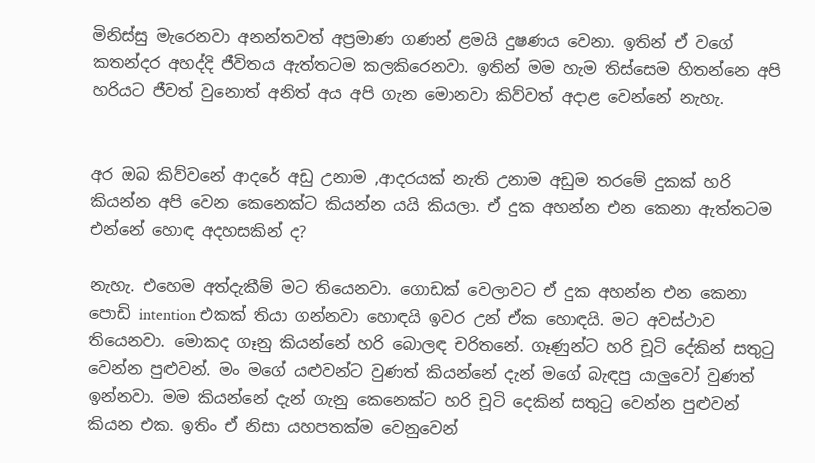මිනිස්සු මැරෙනවා අනන්තවත් අප්‍රමාණ ගණන් ළමයි දුෂණය වෙනා. ඉතින් ඒ වගේ කතන්දර අහද්දි ජීවිතය ඇත්තටම කලකිරෙනවා. ඉතින් මම හැම තිස්සෙම හිතන්නෙ අපි හරියට ජීවත් වුනොත් අනිත් අය අපි ගැන මොනවා කිව්වත් අදාළ වෙන්නේ නැහැ.


අර ඔබ කිව්වනේ ආදරේ අඩු උනාම ,ආදරයක් නැති උනාම අඩුම තරමේ දුකක් හරි කියන්න අපි වෙන කෙනෙක්ට කියන්න යයි කියලා. ඒ දුක අහන්න එන කෙනා ඇත්තටම එන්නේ හොඳ අදහසකින් ද?

නැහැ. එහෙම අත්දැකීම් මට තියෙනවා. ගොඩක් වෙලාවට ඒ දුක අහන්න එන කෙනා පොඩි intention එකක් තියා ගන්නවා හොඳයි ඉවර උන් ඒක හොඳයි. මට අවස්ථාව තියෙනවා. මොකද ගෑනු කියන්නේ හරි බොලඳ චරිතනේ. ගෑණුන්ට හරි චූටි දේකින් සතුටු වෙන්න පුළුවන්. මං මගේ යළුවන්ට වුණත් කියන්නේ දැන් මගේ බැඳපු යාලුවෝ වුණත් ඉන්නවා. මම කියන්නේ දැන් ගැනු කෙනෙක්ට හරි චූටි දෙකින් සතුටු වෙන්න පුළුවන් කියන එක. ඉතිං ඒ නිසා යහපතක්ම වෙනුවෙන්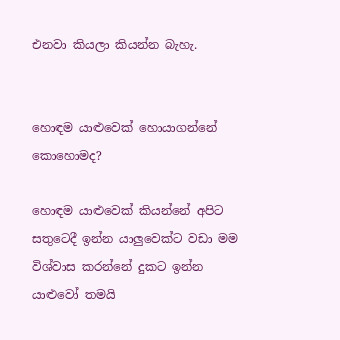එනවා කියලා කියන්න බැහැ.


හොඳම යාළුවෙක් හොයාගන්නේ කොහොමද?

හොඳම යාළුවෙක් කියන්නේ අපිට සතුටෙදී ඉන්න යාලුවෙක්ට වඩා මම  විශ්වාස කරන්නේ දුකට ඉන්න යාළුවෝ තමයි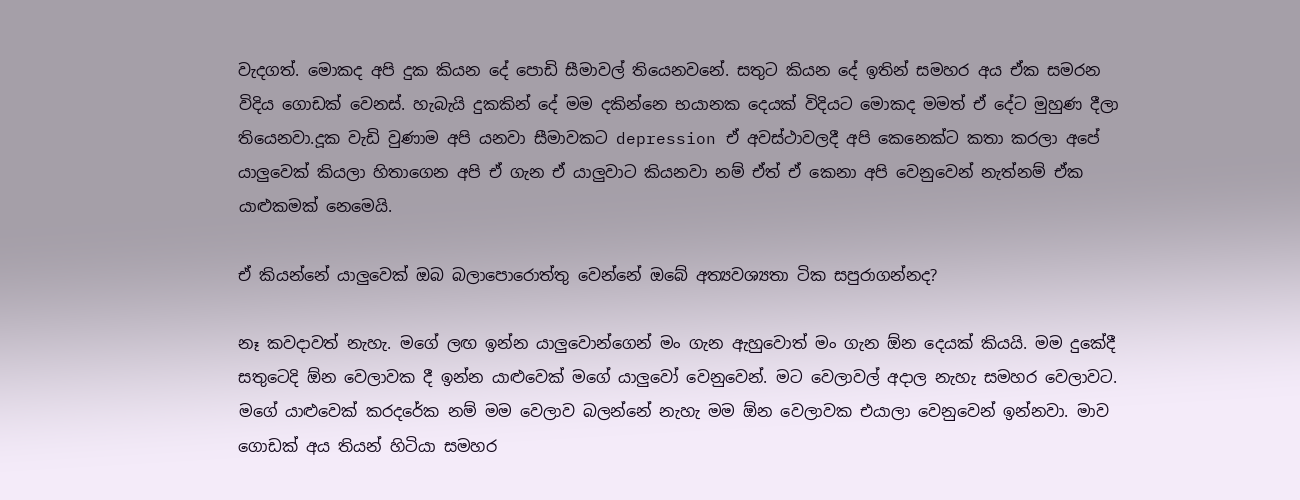වැදගත්. මොකද අපි දුක කියන දේ පොඩි සීමාවල් තියෙනවනේ. සතුට කියන දේ ඉතින් සමහර අය ඒක සමරන විදිය ගොඩක් වෙනස්. හැබැයි දුකකින් දේ මම දකින්නෙ භයානක දෙයක් විදියට මොකද මමත් ඒ දේට මුහුණ දීලා තියෙනවා.දූක වැඩි වුණාම අපි යනවා සීමාවකට depression ඒ අවස්ථාවලදී අපි කෙනෙක්ට කතා කරලා අපේ යාලුවෙක් කියලා හිතාගෙන අපි ඒ ගැන ඒ යාලුවාට කියනවා නම් ඒත් ඒ කෙනා අපි වෙනුවෙන් නැත්නම් ඒක යාළුකමක් නෙමෙයි.

ඒ කියන්නේ යාලුවෙක් ඔබ බලාපොරොත්තු වෙන්නේ ඔබේ අත්‍යවශ්‍යතා ටික සපුරාගන්නද?

නෑ කවදාවත් නැහැ. මගේ ලඟ ඉන්න යාලුවොන්ගෙන් මං ගැන ඇහුවොත් මං ගැන ඕන දෙයක් කියයි. මම දුකේදී සතුටෙදි ඕන වෙලාවක දී ඉන්න යාළුවෙක් මගේ යාලුවෝ වෙනුවෙන්. මට වෙලාවල් අදාල නැහැ සමහර වෙලාවට. මගේ යාළුවෙක් කරදරේක නම් මම වෙලාව බලන්නේ නැහැ මම ඕන වෙලාවක එයාලා වෙනුවෙන් ඉන්නවා. මාව ගොඩක් අය තියන් හිටියා සමහර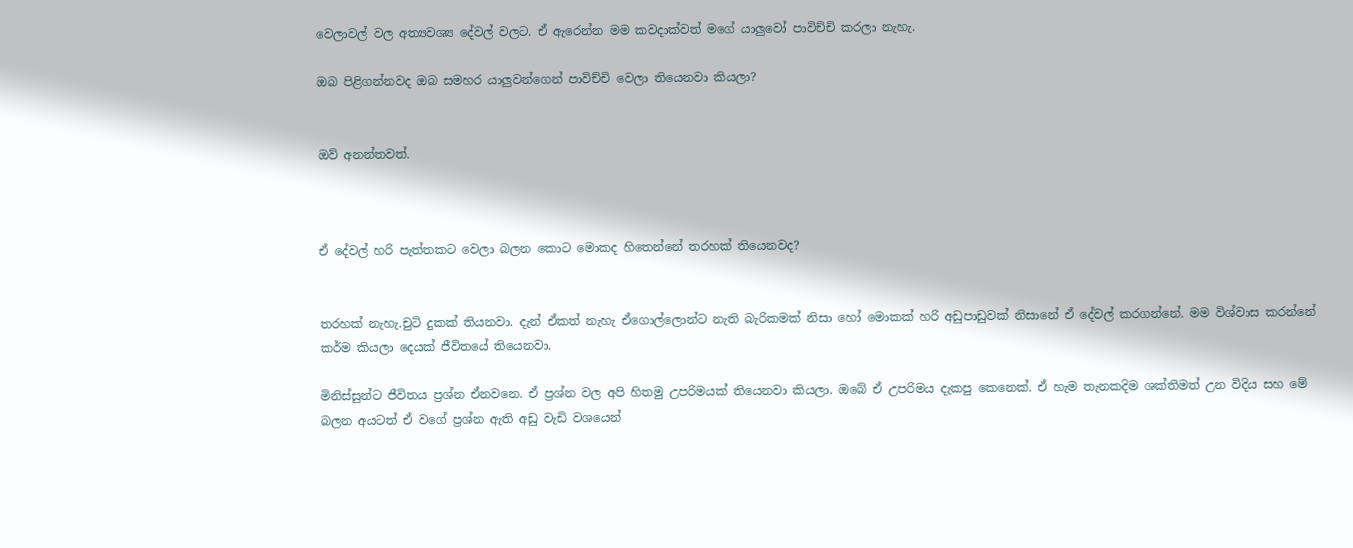වෙලාවල් වල අත්‍යවශ්‍ය දේවල් වලට. ඒ ඇරෙන්න මම කවදාක්වත් මගේ යාලුවෝ පාවිච්චි කරලා නැහැ.

ඔබ පිළිගන්නවද ඔබ සමහර යාලුවන්ගෙන් පාවිච්චි වෙලා තියෙනවා කියලා?


ඔව් අනන්තවත්.



ඒ දේවල් හරි පැත්තකට වෙලා බලන කොට මොකද හිතෙන්නේ තරහක් තියෙනවද?


තරහක් නැහැ.චුටි දුකක් තියනවා. දැන් ඒකත් නැහැ ඒගොල්ලොන්ට නැති බැරිකමක් නිසා හෝ මොකක් හරි අඩුපාඩුවක් නිසානේ ඒ දේවල් කරගන්නේ. මම විශ්වාස කරන්නේ කර්ම කියලා දෙයක් ජීවිතයේ තියෙනවා.

මිනිස්සුන්ට ජීවිතය ප්‍රශ්න ඒනවනෙ. ඒ ප්‍රශ්න වල අපි හිතමු උපරිමයක් තියෙනවා කියලා. ඔබේ ඒ උපරිමය දැකපු කෙනෙක්. ඒ හැම තැනකදිම ශක්තිමත් උන විදිය සහ මේ බලන අයටත් ඒ වගේ ප්‍රශ්න ඇති අඩු වැඩි වශයෙන්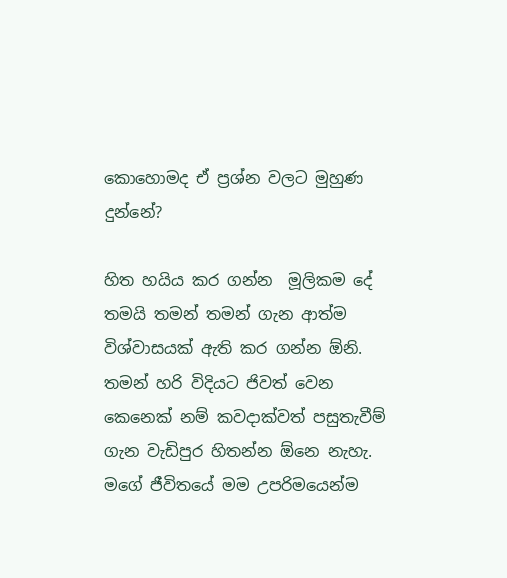කොහොමද ඒ ප්‍රශ්න වලට මුහුණ දුන්නේ?

හිත හයිය කර ගන්න  මූලිකම දේ තමයි තමන් තමන් ගැන ආත්ම විශ්වාසයක් ඇති කර ගන්න ඕනි. තමන් හරි විදියට ජිවත් වෙන කෙනෙක් නම් කවදාක්වත් පසුතැවීම් ගැන වැඩිපුර හිතන්න ඕනෙ නැහැ. මගේ ජීවිතයේ මම උපරිමයෙන්ම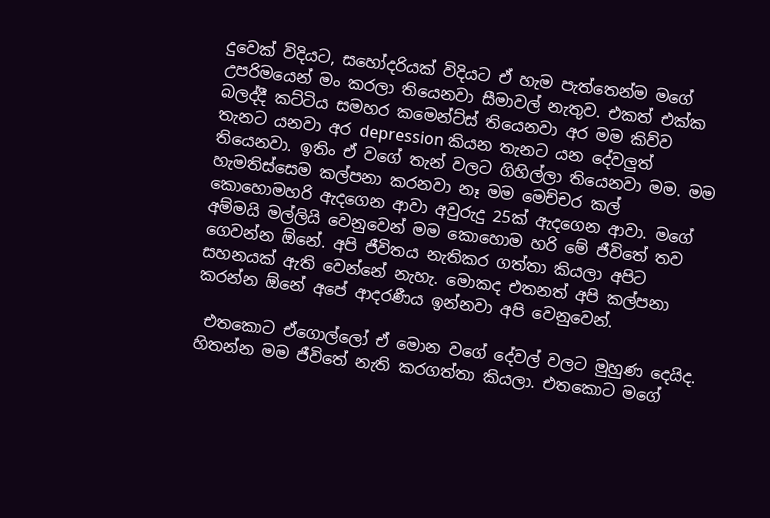දුවෙක් විදියට, සහෝදරියක් විදියට ඒ හැම පැත්තෙන්ම මගේ උපරිමයෙන් මං කරලා තියෙනවා සීමාවල් නැතුව. එකත් එක්ක බලද්දී කට්ටිය සමහර කමෙන්ට්ස් තියෙනවා අර මම කිව්ව තැනට යනවා අර depression කියන තැනට යන දේවලුත් තියෙනවා. ඉතිං ඒ වගේ තැන් වලට ගිහිල්ලා තියෙනවා මම. මම හැමතිස්සෙම කල්පනා කරනවා නෑ මම මෙච්චර කල් කොහොමහරි ඇදගෙන ආවා අවුරුදු 25ක් ඇදගෙන ආවා. මගේ අම්මයි මල්ලියි වෙනුවෙන් මම කොහොම හරි මේ ජීවිතේ තව ගෙවන්න ඕනේ. අපි ජීවිතය නැතිකර ගත්තා කියලා අපිට සහනයක් ඇති වෙන්නේ නැහැ. මොකද එතනත් අපි කල්පනා කරන්න ඕනේ අපේ ආදරණීය ඉන්නවා අපි වෙනුවෙන්.

 එතකොට ඒගොල්ලෝ ඒ මොන වගේ දේවල් වලට මුහුණ දෙයිද. හිතන්න මම ජීවිතේ නැති කරගත්තා කියලා. එතකොට මගේ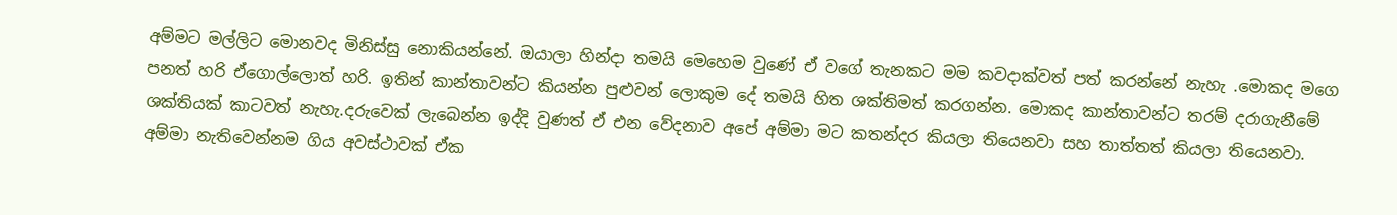අම්මට මල්ලිට මොනවද මිනිස්සු නොකියන්නේ. ඔයාලා හින්දා තමයි මෙහෙම වුණේ ඒ වගේ තැනකට මම කවදාක්වත් පත් කරන්නේ නැහැ .මොකද මගෙ පනත් හරි ඒගොල්ලොත් හරි. ඉතින් කාන්තාවන්ට කියන්න පුළුවන් ලොකුම දේ තමයි හිත ශක්තිමත් කරගන්න. මොකද කාන්තාවන්ට තරම් දරාගැනීමේ ශක්තියක් කාටවත් නැහැ.දරුවෙක් ලැබෙන්න ඉද්දි වුණත් ඒ එන වේදනාව අපේ අම්මා මට කතන්දර කියලා තියෙනවා සහ තාත්තත් කියලා තියෙනවා. අම්මා නැතිවෙන්නම ගිය අවස්ථාවක් ඒක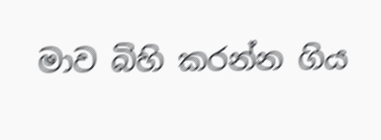මාව බිහි කරන්න ගිය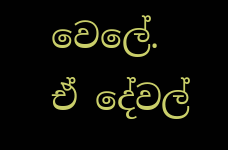වෙලේ. ඒ දේවල්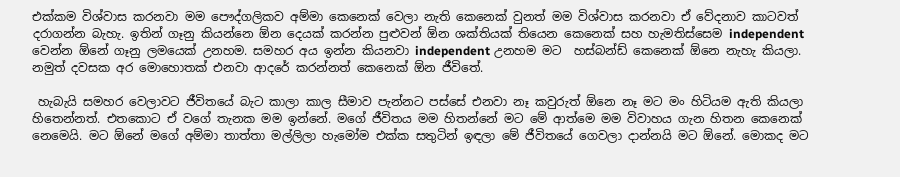එක්කම විශ්වාස කරනවා මම පෞද්ගලිකව අම්මා කෙනෙක් වෙලා නැති කෙනෙක් වුනත් මම විශ්වාස කරනවා ඒ වේදනාව කාටවත් දරාගන්න බැහැ. ඉතින් ගෑනු කියන්නෙ ඕන දෙයක් කරන්න පුළුවන් ඕන ශක්තියක් තියෙන කෙනෙක් සහ හැමතිස්සෙම independent වෙන්න ඕනේ ගෑනු ලමයෙක් උනහම. සමහර අය ඉන්න කියනවා independent උනහම මට  හස්බන්ඩ් කෙනෙක් ඕනෙ නැහැ කියලා. නමුත් දවසක අර මොහොතක් එනවා ආදරේ කරන්නත් කෙනෙක් ඕන ජීවිතේ.

 හැබැයි සමහර වෙලාවට ජීවිතයේ බැට කාලා කාල සීමාව පැන්නට පස්සේ එනවා නෑ කවුරුත් ඕනෙ නෑ මට මං හිටියම ඇති කියලා හිතෙන්නත්. එතකොට ඒ වගේ තැනක මම ඉන්නේ. මගේ ජීවිතය මම හිතන්නේ මට මේ ආත්මෙ මම විවාහය ගැන හිතන කෙනෙක් නෙමෙයි. මට ඕනේ මගේ අම්මා තාත්තා මල්ලිලා හැමෝම එක්ක සතුටින් ඉඳලා මේ ජීවිතයේ ගෙවලා දාන්නයි මට ඕනේ. මොකද මට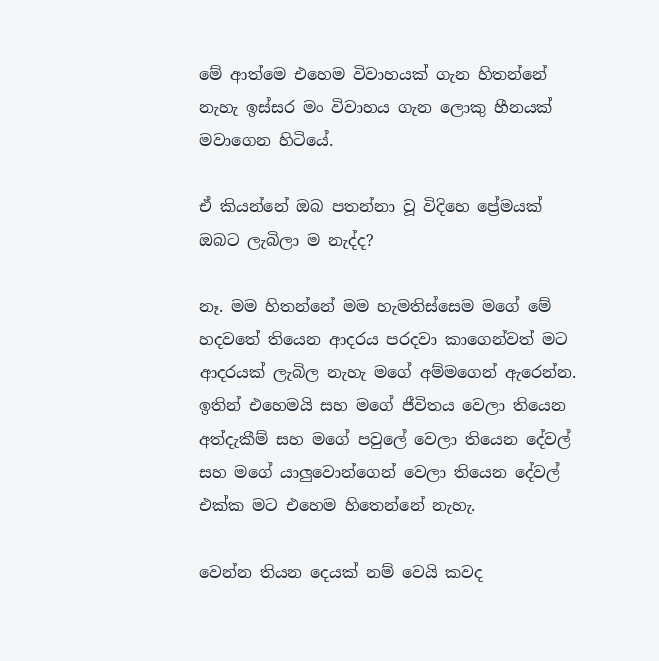මේ ආත්මෙ එහෙම විවාහයක් ගැන හිතන්නේ නැහැ ඉස්සර මං විවාහය ගැන ලොකු හීනයක් මවාගෙන හිටියේ.

ඒ කියන්නේ ඔබ පතන්නා වූ විදිහෙ ප්‍රේමයක් ඔබට ලැබිලා ම නැද්ද?

නෑ. මම හිතන්නේ මම හැමතිස්සෙම මගේ මේ හදවතේ තියෙන ආදරය පරදවා කාගෙන්වත් මට ආදරයක් ලැබිල නැහැ මගේ අම්මගෙන් ඇරෙන්න. ඉතින් එහෙමයි සහ මගේ ජීවිතය වෙලා තියෙන අත්දැකීම් සහ මගේ පවුලේ වෙලා තියෙන දේවල් සහ මගේ යාලුවොන්ගෙන් වෙලා තියෙන දේවල් එක්ක මට එහෙම හිතෙන්නේ නැහැ.

වෙන්න තියන දෙයක් නම් වෙයි කවද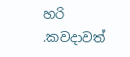හරි .කවදාවත්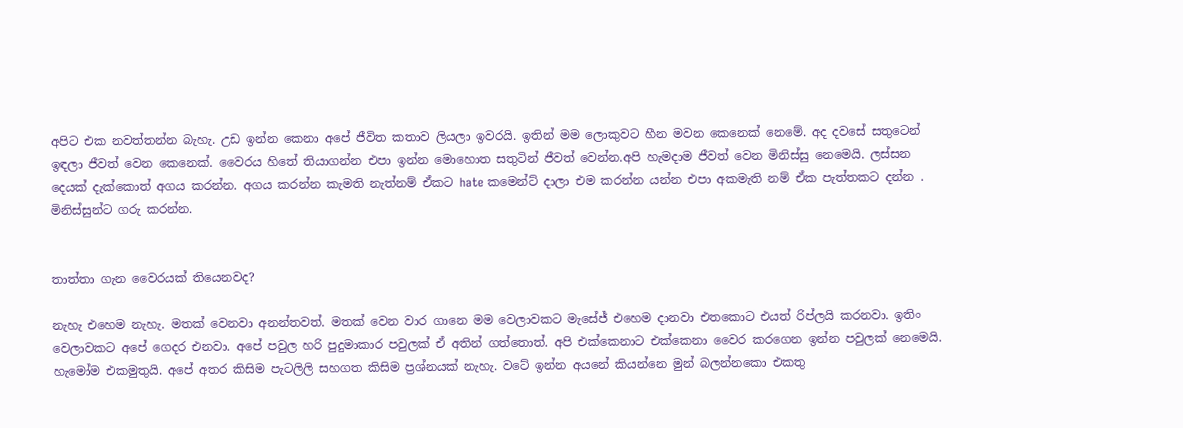අපිට එක නවත්තන්න බැහැ. උඩ ඉන්න කෙනා අපේ ජීවිත කතාව ලියලා ඉවරයි. ඉතින් මම ලොකුවට හීන මවන කෙනෙක් නෙමේ. අද දවසේ සතුටෙන් ඉඳලා ජීවත් වෙන කෙනෙක්. වෛරය හිතේ තියාගන්න එපා ඉන්න මොහොත සතුටින් ජීවත් වෙන්න.අපි හැමදාම ජීවත් වෙන මිනිස්සු නෙමෙයි. ලස්සන දෙයක් දැක්කොත් අගය කරන්න. අගය කරන්න කැමති නැත්නම් ඒකට hate කමෙන්ට් දාලා එම කරන්න යන්න එපා අකමැති නම් ඒක පැත්තකට දන්න . මිනිස්සුන්ට ගරු කරන්න.


තාත්තා ගැන වෛරයක් තියෙනවද?

නැහැ එහෙම නැහැ. මතක් වෙනවා අනන්තවත්. මතක් වෙන වාර ගානෙ මම වෙලාවකට මැසේජ් එහෙම දානවා එතකොට එයත් රිප්ලයි කරනවා. ඉතිං වෙලාවකට අපේ ගෙදර එනවා. අපේ පවුල හරි පුදුමාකාර පවුලක් ඒ අතින් ගත්තොත්. අපි එක්කෙනාට එක්කෙනා වෛර කරගෙන ඉන්න පවුලක් නෙමෙයි. හැමෝම එකමුතුයි. අපේ අතර කිසිම පැටලිලි සහගත කිසිම ප්‍රශ්නයක් නැහැ. වටේ ඉන්න අයනේ කියන්නෙ මුන් බලන්නකො එකතු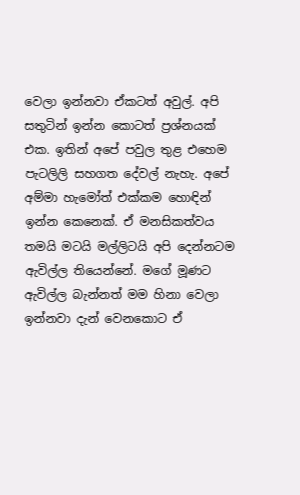වෙලා ඉන්නවා ඒකටත් අවුල්. අපි සතුටින් ඉන්න කොටත් ප්‍රශ්නයක් එක. ඉතින් අපේ පවුල තුළ එහෙම පැටලිලි සහගත දේවල් නැහැ. අපේ අම්මා හැමෝත් එක්කම හොඳින් ඉන්න කෙනෙක්. ඒ මනසිකත්වය තමයි මටයි මල්ලිටයි අපි දෙන්නටම ඇවිල්ල තියෙන්නේ. මගේ මූණට ඇවිල්ල බැන්නත් මම හිනා වෙලා ඉන්නවා දැන් වෙනකොට ඒ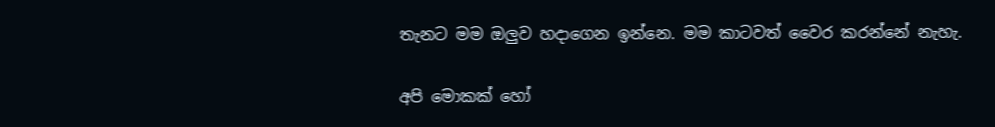තැනට මම ඔලුව හදාගෙන ඉන්නෙ. මම කාටවත් වෛර කරන්නේ නැහැ.

අපි මොකක් හෝ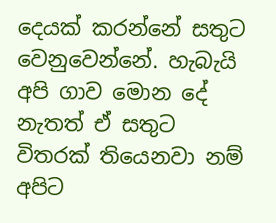දෙයක් කරන්නේ සතුට වෙනුවෙන්නේ. හැබැයි අපි ගාව මොන දේ නැතත් ඒ සතුට විතරක් තියෙනවා නම් අපිට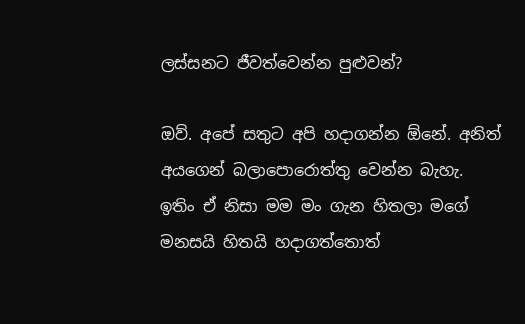ලස්සනට ජීවත්වෙන්න පුළුවන්?

ඔව්. අපේ සතුට අපි හදාගන්න ඕනේ. අනිත් අයගෙන් බලාපොරොත්තු වෙන්න බැහැ. ඉතිං ඒ නිසා මම මං ගැන හිතලා මගේ මනසයි හිතයි හදාගත්තොත්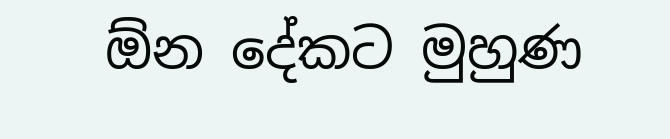ඕන දේකට මුහුණ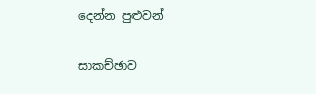දෙන්න පුළුවන්

සාකච්ඡාව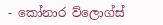- කෝනාර ව්ලොග්ස්